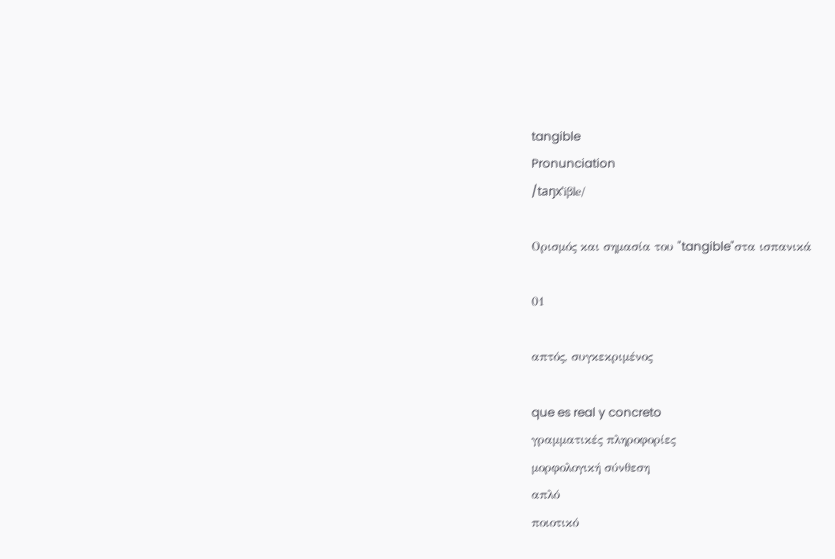tangible
Pronunciation
/taŋxˈiβle/

Ορισμός και σημασία του "tangible"στα ισπανικά

01

απτός, συγκεκριμένος

que es real y concreto
γραμματικές πληροφορίες
μορφολογική σύνθεση
απλό
ποιοτικό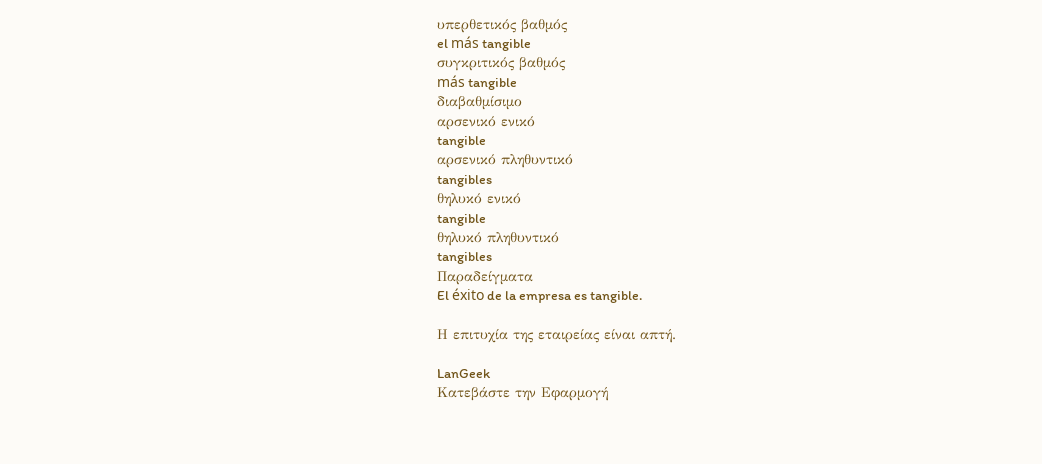υπερθετικός βαθμός
el más tangible
συγκριτικός βαθμός
más tangible
διαβαθμίσιμο
αρσενικό ενικό
tangible
αρσενικό πληθυντικό
tangibles
θηλυκό ενικό
tangible
θηλυκό πληθυντικό
tangibles
Παραδείγματα
El éxito de la empresa es tangible.

Η επιτυχία της εταιρείας είναι απτή.

LanGeek
Κατεβάστε την Εφαρμογή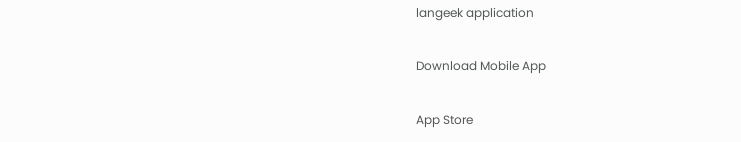langeek application

Download Mobile App

App Store